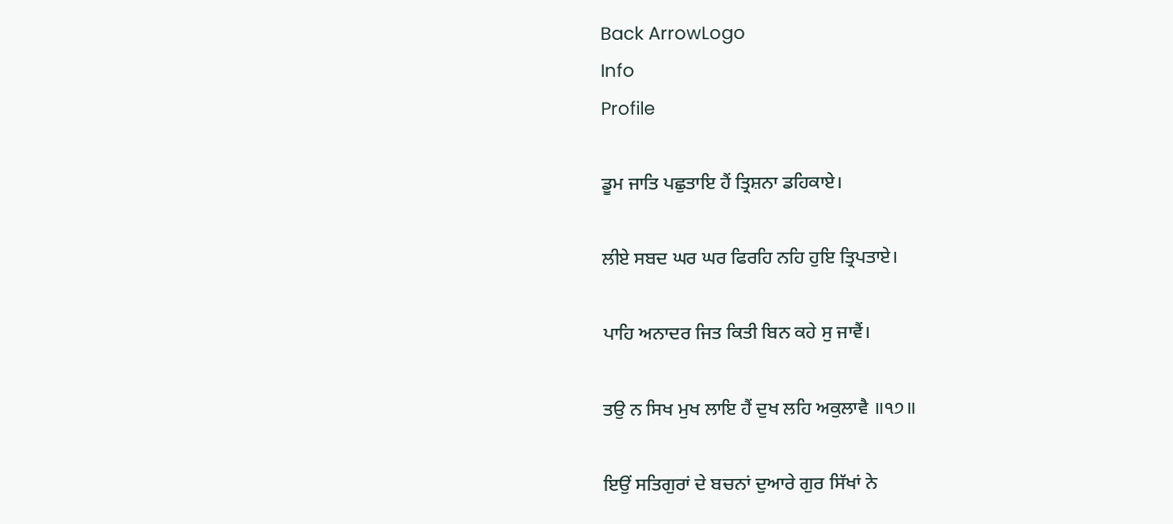Back ArrowLogo
Info
Profile

ਡੂਮ ਜਾਤਿ ਪਛੁਤਾਇ ਹੈਂ ਤ੍ਰਿਸ਼ਨਾ ਡਹਿਕਾਏ।

ਲੀਏ ਸਬਦ ਘਰ ਘਰ ਫਿਰਹਿ ਨਹਿ ਹੁਇ ਤ੍ਰਿਪਤਾਏ।

ਪਾਹਿ ਅਨਾਦਰ ਜਿਤ ਕਿਤੀ ਬਿਨ ਕਹੇ ਸੁ ਜਾਵੈਂ।

ਤਉ ਨ ਸਿਖ ਮੁਖ ਲਾਇ ਹੈਂ ਦੁਖ ਲਹਿ ਅਕੁਲਾਵੈ ॥੧੭॥

ਇਉਂ ਸਤਿਗੁਰਾਂ ਦੇ ਬਚਨਾਂ ਦੁਆਰੇ ਗੁਰ ਸਿੱਖਾਂ ਨੇ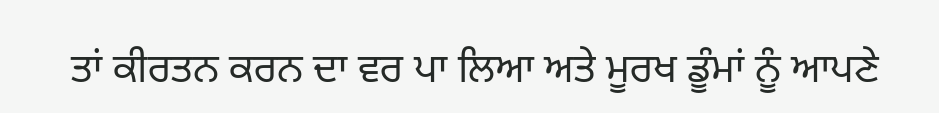ਤਾਂ ਕੀਰਤਨ ਕਰਨ ਦਾ ਵਰ ਪਾ ਲਿਆ ਅਤੇ ਮੂਰਖ ਡੂੰਮਾਂ ਨੂੰ ਆਪਣੇ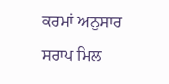ਕਰਮਾਂ ਅਨੁਸਾਰ ਸਰਾਪ ਮਿਲ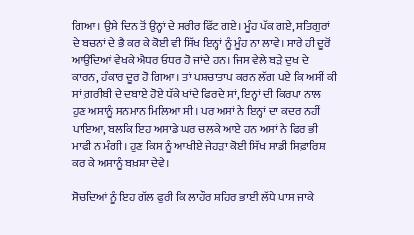ਗਿਆ। ਉਸੇ ਦਿਨ ਤੋਂ ਉਨ੍ਹਾਂ ਦੇ ਸਰੀਰ ਫਿੱਟ ਗਏ। ਮੂੰਹ ਪੱਕ ਗਏ, ਸਤਿਗੁਰਾਂ ਦੇ ਬਚਨਾਂ ਦੇ ਭੈ ਕਰ ਕੇ ਕੋਈ ਵੀ ਸਿੱਖ ਇਨ੍ਹਾਂ ਨੂੰ ਮੂੰਹ ਨਾ ਲਾਵੇ। ਸਾਰੇ ਹੀ ਦੂਰੋਂ ਆਉਂਦਿਆਂ ਵੇਖਕੇ ਐਧਰ ਓਧਰ ਹੋ ਜਾਂਦੇ ਹਨ। ਜਿਸ ਵੇਲੇ ਬੜੇ ਦੁਖ ਦੇ ਕਾਰਨ, ਹੰਕਾਰ ਦੂਰ ਹੋ ਗਿਆ। ਤਾਂ ਪਸ਼ਚਾਤਾਪ ਕਰਨ ਲੱਗ ਪਏ ਕਿ ਅਸੀਂ ਕੀ ਸਾਂ ਗ਼ਰੀਬੀ ਦੇ ਦਬਾਏ ਹੋਏ ਧੱਕੇ ਖਾਂਦੇ ਫਿਰਦੇ ਸਾਂ, ਇਨ੍ਹਾਂ ਦੀ ਕਿਰਪਾ ਨਾਲ ਹੁਣ ਅਸਾਨੂੰ ਸਨਮਾਨ ਮਿਲਿਆ ਸੀ। ਪਰ ਅਸਾਂ ਨੇ ਇਨ੍ਹਾਂ ਦਾ ਕਦਰ ਨਹੀਂ ਪਾਇਆ, ਬਲਕਿ ਇਹ ਅਸਾਡੇ ਘਰ ਚਲਕੇ ਆਏ ਹਨ ਅਸਾਂ ਨੇ ਫਿਰ ਭੀ ਮਾਫੀ ਨ ਮੰਗੀ। ਹੁਣ ਕਿਸ ਨੂੰ ਆਖੀਏ ਜੇਹੜਾ ਕੋਈ ਸਿੱਖ ਸਾਡੀ ਸਿਫ਼ਾਰਿਸ਼ ਕਰ ਕੇ ਅਸਾਨੂੰ ਬਖ਼ਸ਼ਾ ਦੇਵੇ।

ਸੋਚਦਿਆਂ ਨੂੰ ਇਹ ਗੱਲ ਫੁਰੀ ਕਿ ਲਾਹੌਰ ਸ਼ਹਿਰ ਭਾਈ ਲੱਧੇ ਪਾਸ ਜਾਕੇ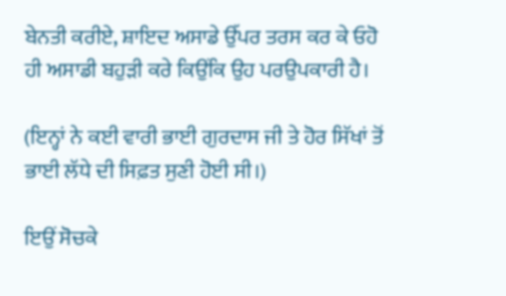ਬੇਨਤੀ ਕਰੀਏ, ਸ਼ਾਇਦ ਅਸਾਡੇ ਉੱਪਰ ਤਰਸ ਕਰ ਕੇ ਓਹੋ ਹੀ ਅਸਾਡੀ ਬਹੁੜੀ ਕਰੇ ਕਿਉਂਕਿ ਉਹ ਪਰਉਪਕਾਰੀ ਹੈ।

(ਇਨ੍ਹਾਂ ਨੇ ਕਈ ਵਾਰੀ ਭਾਈ ਗੁਰਦਾਸ ਜੀ ਤੇ ਹੋਰ ਸਿੱਖਾਂ ਤੋਂ ਭਾਈ ਲੱਧੇ ਦੀ ਸਿਫ਼ਤ ਸੁਣੀ ਹੋਈ ਸੀ।)

ਇਉਂ ਸੋਚਕੇ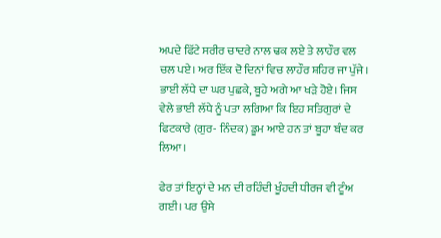ਅਪਦੇ ਫਿੱਟੇ ਸਰੀਰ ਚਾਦਰੇ ਨਾਲ ਢਕ ਲਏ ਤੇ ਲਾਹੌਰ ਵਲ ਚਲ ਪਏ। ਅਰ ਇੱਕ ਦੋ ਦਿਨਾਂ ਵਿਚ ਲਾਹੌਰ ਸ਼ਹਿਰ ਜਾ ਪੁੱਜੇ। ਭਾਈ ਲੱਧੇ ਦਾ ਘਰ ਪੁਛਕੇ, ਬੂਹੇ ਅਗੇ ਆ ਖੜੇ ਹੋਏ। ਜਿਸ ਵੇਲੇ ਭਾਈ ਲੱਧੇ ਨੂੰ ਪਤਾ ਲਗਿਆ ਕਿ ਇਹ ਸਤਿਗੁਰਾਂ ਦੇ ਫਿਟਕਾਰੇ (ਗੁਰ- ਨਿੰਦਕ) ਡੂਮ ਆਏ ਹਨ ਤਾਂ ਬੂਹਾ ਬੰਦ ਕਰ ਲਿਆ।

ਫੇਰ ਤਾਂ ਇਨ੍ਹਾਂ ਦੇ ਮਨ ਦੀ ਰਹਿੰਦੀ ਖੂੰਹਦੀ ਧੀਰਜ ਵੀ ਟੂੰਅ ਗਈ। ਪਰ ਉਸੇ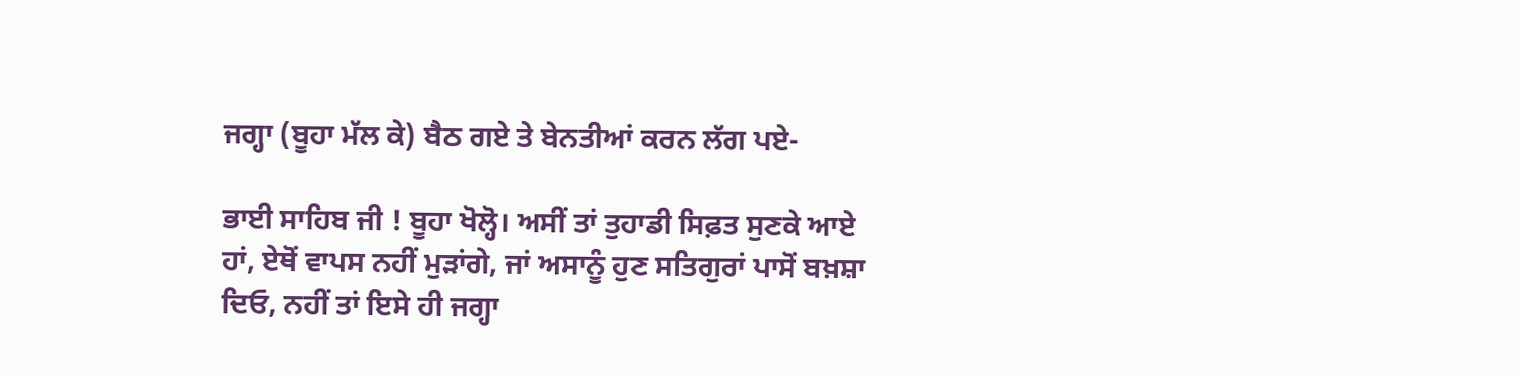ਜਗ੍ਹਾ (ਬੂਹਾ ਮੱਲ ਕੇ) ਬੈਠ ਗਏ ਤੇ ਬੇਨਤੀਆਂ ਕਰਨ ਲੱਗ ਪਏ-

ਭਾਈ ਸਾਹਿਬ ਜੀ ! ਬੂਹਾ ਖੋਲ੍ਹੋ। ਅਸੀਂ ਤਾਂ ਤੁਹਾਡੀ ਸਿਫ਼ਤ ਸੁਣਕੇ ਆਏ ਹਾਂ, ਏਥੋਂ ਵਾਪਸ ਨਹੀਂ ਮੁੜਾਂਗੇ, ਜਾਂ ਅਸਾਨੂੰ ਹੁਣ ਸਤਿਗੁਰਾਂ ਪਾਸੋਂ ਬਖ਼ਸ਼ਾ ਦਿਓ, ਨਹੀਂ ਤਾਂ ਇਸੇ ਹੀ ਜਗ੍ਹਾ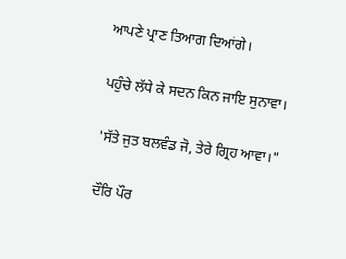ਆਪਣੇ ਪ੍ਰਾਣ ਤਿਆਗ ਦਿਆਂਗੇ।

ਪਹੁੰਚੇ ਲੱਧੇ ਕੇ ਸਦਨ ਕਿਨ ਜਾਇ ਸੁਨਾਵਾ।

'ਸੱਤੇ ਜੁਤ ਬਲਵੰਡ ਜੋ, ਤੇਰੇ ਗ੍ਰਿਹ ਆਵਾ।"

ਦੌਰਿ ਪੌਰ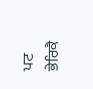ਪਟ ਭੇਰਿਕੈ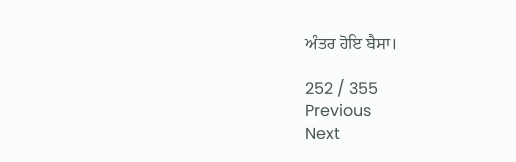ਅੰਤਰ ਹੋਇ ਬੈਸਾ।

252 / 355
Previous
Next